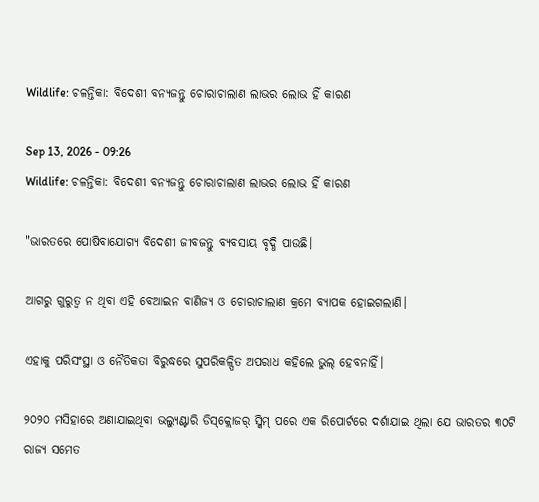Wildlife: ଚଳନ୍ତିକା: ବିଦେଶୀ ବନ୍ୟଜନ୍ତୁ ଚୋରାଚାଲାଣ ଲାଭର ଲୋଭ ହିଁ କାରଣ

Sep 13, 2026 - 09:26
Wildlife: ଚଳନ୍ତିକା: ବିଦେଶୀ ବନ୍ୟଜନ୍ତୁ ଚୋରାଚାଲାଣ ଲାଭର ଲୋଭ ହିଁ କାରଣ

"ଭାରତରେ ପୋଷିବାଯୋଗ୍ୟ ବିଦେଶୀ ଜୀବଜନ୍ତୁ ବ୍ୟବସାୟ ବୃଦ୍ଧି ପାଉଛି।

ଆଗରୁ ଗୁରୁତ୍ବ ନ ଥିବା ଏହି ବେଆଇନ ବାଣିଜ୍ୟ ଓ ଚୋରାଚାଲାଣ କ୍ରମେ ବ୍ୟାପକ ହୋଇଗଲାଣି।

ଏହାକୁ ପରିସଂସ୍ଥା ଓ ନୈତିକତା ବିରୁଦ୍ଧରେ ସୁପରିକଳ୍ପିତ ଅପରାଧ କହିଲେ ଭୁଲ୍‌ ହେବନାହିଁ।

୨୦୨୦ ମସିହାରେ ଅଣାଯାଇଥିବା ଭଲ୍ୟୁଣ୍ଟାରି ଡିସ୍‌କ୍ଲୋଜର୍‌ ସ୍କିମ୍‌ ପରେ ଏକ ରିପୋର୍ଟରେ ଦର୍ଶାଯାଇ ଥିଲା ଯେ ଭାରତର ୩୦ଟି ରାଜ୍ୟ ସମେତ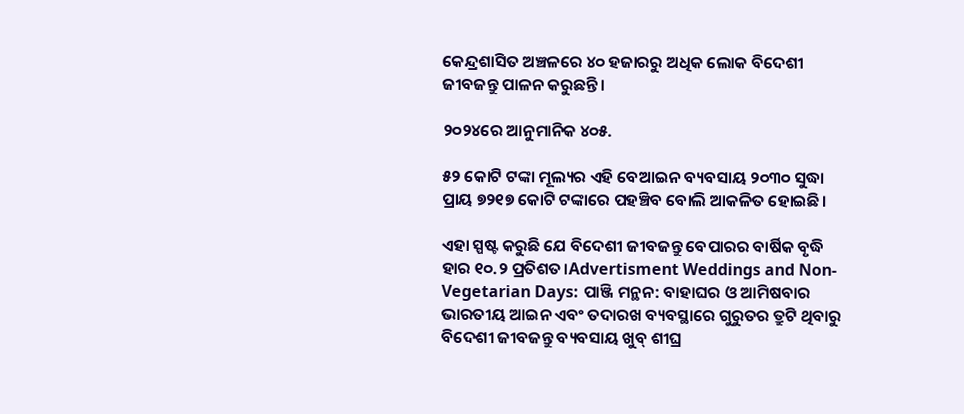କେନ୍ଦ୍ରଶାସିତ ଅଞ୍ଚଳରେ ୪୦ ହଜାରରୁ ଅଧିକ ଲୋକ ବିଦେଶୀ ଜୀବଜନ୍ତୁ ପାଳନ କରୁଛନ୍ତି।

୨୦୨୪ରେ ଆନୁମାନିକ ୪୦୫.

୫୨ କୋଟି ଟଙ୍କା ମୂଲ୍ୟର ଏହି ବେଆଇନ ବ୍ୟବସାୟ ୨୦୩୦ ସୁଦ୍ଧା ପ୍ରାୟ ୭୨୧୭ କୋଟି ଟଙ୍କାରେ ପହଞ୍ଚିବ ବୋଲି ଆକଳିତ ହୋଇଛି।

ଏହା ସ୍ପଷ୍ଟ କରୁଛି ଯେ ବିଦେଶୀ ଜୀବଜନ୍ତୁ ବେପାରର ବାର୍ଷିକ ବୃଦ୍ଧି ହାର ୧୦.୨ ପ୍ରତିଶତ।Advertisment Weddings and Non-Vegetarian Days: ପାଞ୍ଜି ମନ୍ଥନ: ବାହାଘର ଓ ଆମିଷବାର ଭାରତୀୟ ଆଇନ ଏବଂ ତଦାରଖ ବ୍ୟବସ୍ଥାରେ ଗୁରୁତର ତ୍ରୁଟି ଥିବାରୁ ବିଦେଶୀ ଜୀବଜନ୍ତୁ ବ୍ୟବସାୟ ଖୁବ୍‌ ଶୀଘ୍ର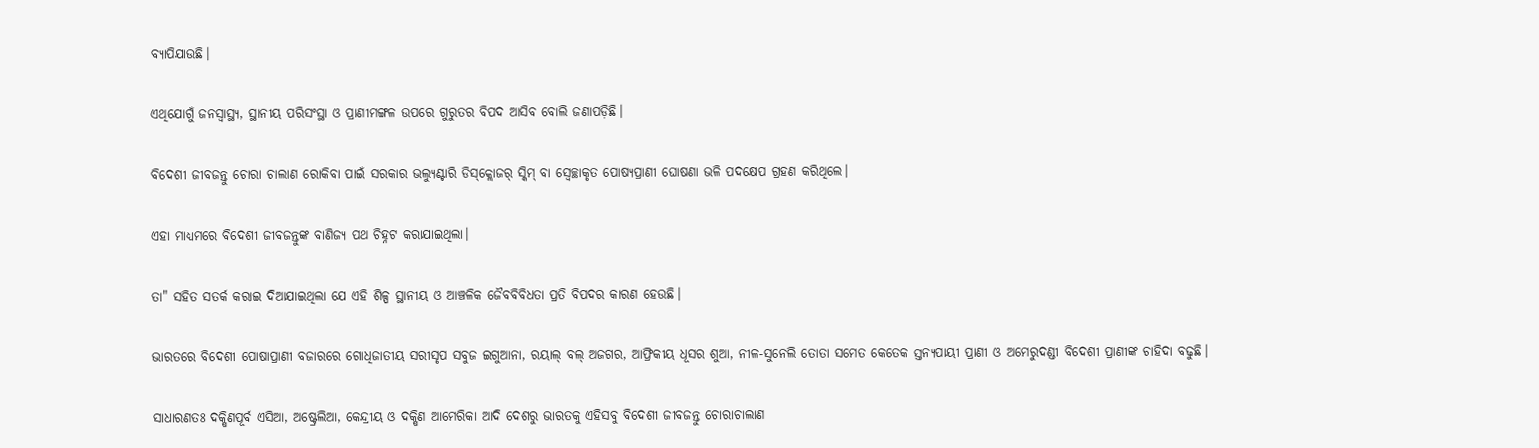ବ୍ୟାପିଯାଉଛି।

ଏଥିଯୋଗୁଁ ଜନସ୍ବାସ୍ଥ୍ୟ, ସ୍ଥାନୀୟ ପରିସଂସ୍ଥା ଓ ପ୍ରାଣୀମଙ୍ଗଳ ଉପରେ ଗୁରୁତର ବିପଦ ଆସିବ ବୋଲି ଜଣାପଡ଼ିଛି।

ବିଦେଶୀ ଜୀବଜନ୍ତୁ ଚୋରା ଚାଲାଣ ରୋକିବା ପାଇଁ ସରକାର ଭଲ୍ୟୁଣ୍ଟାରି ଡିସ୍‌କ୍ଲୋଜର୍‌ ସ୍କିମ୍‌ ବା ସ୍ବେଚ୍ଛାକୃତ ପୋଷ୍ୟପ୍ରାଣୀ ଘୋଷଣା ଭଳି ପଦକ୍ଷେପ ଗ୍ରହଣ କରିଥିଲେ।

ଏହା ମାଧ୍ୟମରେ ବିଦେଶୀ ଜୀବଜନ୍ତୁଙ୍କ ବାଣିଜ୍ୟ ପଥ ଚିହ୍ନଟ କରାଯାଇଥିଲା।

ତା" ସହିତ ସତର୍କ କରାଇ ଦିଆଯାଇଥିଲା ଯେ ଏହି ଶିଳ୍ପ ସ୍ଥାନୀୟ ଓ ଆଞ୍ଚଳିକ ଜୈବବିବିଧତା ପ୍ରତି ବିପଦର କାରଣ ହେଉଛି।

ଭାରତରେ ବିଦେଶୀ ପୋଷାପ୍ରାଣୀ ବଜାରରେ ଗୋଧିଜାତୀୟ ସରୀସୃପ ସବୁଜ ଇଗୁଆନା, ରୟାଲ୍‌ ବଲ୍‌ ଅଜଗର, ଆଫ୍ରିକୀୟ ଧୂସର ଶୁଆ, ନୀଳ-ସୁନେଲି ତୋତା ସମେତ କେତେକ ସ୍ତନ୍ୟପାୟୀ ପ୍ରାଣୀ ଓ ଅମେରୁଦଣ୍ଡୀ ବିଦେଶୀ ପ୍ରାଣୀଙ୍କ ଚାହିଦା ବଢୁଛି।

ସାଧାରଣତଃ ଦକ୍ଷିଣପୂର୍ବ ଏସିଆ, ଅଷ୍ଟ୍ରେଲିଆ, କେନ୍ଦ୍ରୀୟ ଓ ଦକ୍ଷିଣ ଆମେରିକା ଆଦି ଦେଶରୁ ଭାରତକୁ ଏହିସବୁ ବିଦେଶୀ ଜୀବଜନ୍ତୁ ଚୋରାଚାଲାଣ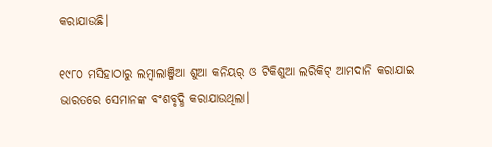କରାଯାଉଛି।

୧୯୮୦ ମସିହାଠାରୁ ଲମ୍ବାଲାଞ୍ଜିଆ ଶୁଆ କନିୟର୍‌ ଓ ଟିକିଶୁଆ ଲରିକିଟ୍‌ ଆମଦାନି କରାଯାଇ ଭାରତରେ ସେମାନଙ୍କ ବଂଶବୃଦ୍ଧି କରାଯାଉଥିଲା।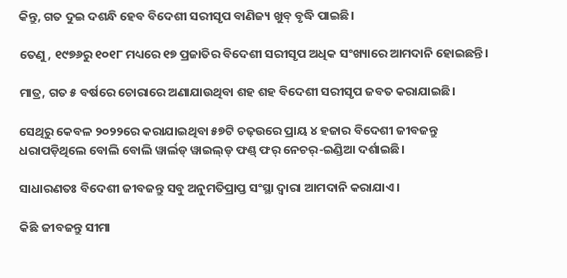କିନ୍ତୁ, ଗତ ଦୁଇ ଦଶନ୍ଧି ହେବ ବିଦେଶୀ ସରୀସୃପ ବାଣିଜ୍ୟ ଖୁବ୍‌ ବୃଦ୍ଧି ପାଇଛି।

ତେଣୁ, ୧୯୭୬ରୁ ୧୦୧୮ ମଧ୍ୟରେ ୧୭ ପ୍ରଜାତିର ବିଦେଶୀ ସରୀସୃପ ଅଧିକ ସଂଖ୍ୟାରେ ଆମଦାନି ହୋଇଛନ୍ତି।

ମାତ୍ର, ଗତ ୫ ବର୍ଷରେ ଚୋରାରେ ଅଣାଯାଉଥିବା ଶହ ଶହ ବିଦେଶୀ ସରୀସୃପ ଜବତ କରାଯାଇଛି।

ସେଥିରୁ କେବଳ ୨୦୨୨ରେ କରାଯାଇଥିବା ୫୭ଟି ଚଢ଼ଉରେ ପ୍ରାୟ ୪ ହଜାର ବିଦେଶୀ ଜୀବଜନ୍ତୁ ଧରାପଡ଼ିଥିଲେ ବୋଲି ବୋଲି ୱାର୍ଲଡ୍‌ ୱାଇଲ୍‌ଡ୍‌ ଫଣ୍ଡ୍‌ ଫର୍‌ ନେଚର୍‌-ଇଣ୍ଡିଆ ଦର୍ଶାଇଛି।

ସାଧାରଣତଃ ବିଦେଶୀ ଜୀବଜନ୍ତୁ ସବୁ ଅନୁମତିପ୍ରାପ୍ତ ସଂସ୍ଥା ଦ୍ବାରା ଆମଦାନି କରାଯାଏ।

କିଛି ଜୀବଜନ୍ତୁ ସୀମା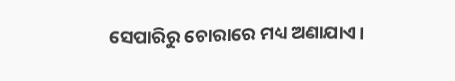ସେପାରିରୁ ଚୋରାରେ ମଧ୍ୟ ଅଣାଯାଏ।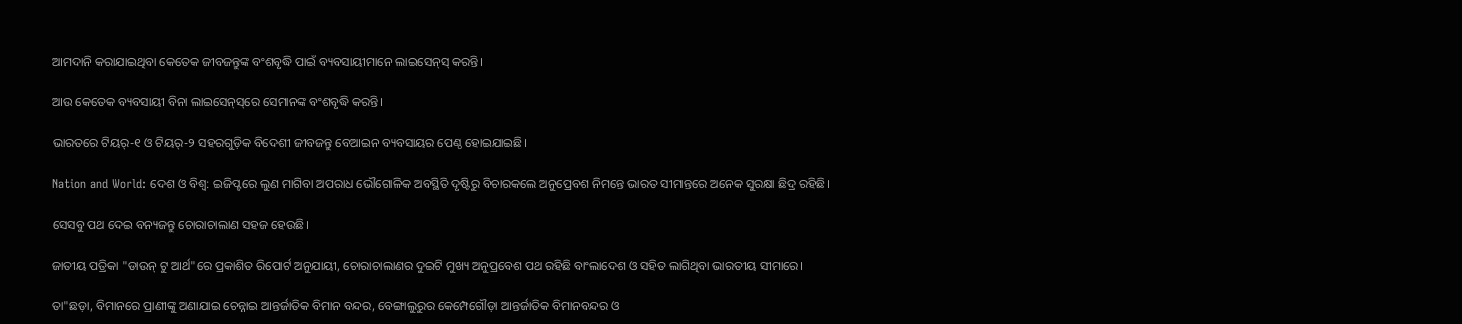ଆମଦାନି କରାଯାଇଥିବା କେତେକ ଜୀବଜନ୍ତୁଙ୍କ ବଂଶବୃଦ୍ଧି ପାଇଁ ବ୍ୟବସାୟୀମାନେ ଲାଇସେନ୍‌ସ୍‌ କରନ୍ତି।

ଆଉ କେତେକ ବ୍ୟବସାୟୀ ବିନା ଲାଇସେନ୍‌ସ୍‌ରେ ସେମାନଙ୍କ ବଂଶବୃଦ୍ଧି କରନ୍ତି।

ଭାରତରେ ଟିୟର୍‌-୧ ଓ ଟିୟର୍‌-୨ ସହରଗୁଡ଼ିକ ବିଦେଶୀ ଜୀବଜନ୍ତୁ ବେଆଇନ ବ୍ୟବସାୟର ପେଣ୍ଠ ହୋଇଯାଇଛି।

Nation and World: ଦେଶ ଓ ବିଶ୍ବ: ଇଜିପ୍ଟରେ ଲୁଣ ମାଗିବା ଅପରାଧ ଭୌଗୋଳିକ ଅବସ୍ଥିତି ଦୃଷ୍ଟିରୁ ବିଚାରକଲେ ଅନୁପ୍ର‌େବଶ ନିମନ୍ତେ ଭାରତ ସୀମାନ୍ତରେ ଅନେକ ସୁରକ୍ଷା ଛିଦ୍ର ରହିଛି।

ସେସବୁ ପଥ ଦେଇ ବନ୍ୟଜନ୍ତୁ ଚୋରାଚାଲାଣ ସହଜ ହେଉଛି।

ଜାତୀୟ ପତ୍ରିକା "ଡାଉନ୍‌ ଟୁ ଆର୍ଥ"ରେ ପ୍ରକାଶିତ ରିପୋର୍ଟ ଅନୁଯାୟୀ, ଚୋରାଚାଲାଣର ଦୁଇଟି ମୁଖ୍ୟ ଅନୁପ୍ରବେଶ ପଥ ରହିଛି ବାଂଲାଦେଶ ଓ ସହିତ ଲାଗିଥିବା ଭାରତୀୟ ସୀମାରେ।

ତା"ଛଡ଼ା, ବିମାନରେ ପ୍ରାଣୀଙ୍କୁ ଅଣାଯାଇ ଚେନ୍ନାଇ ଆନ୍ତର୍ଜାତିକ ବିମାନ ବନ୍ଦର, ବେଙ୍ଗାଲୁରୁର କେମ୍ପେଗୌଡ଼ା ଆନ୍ତର୍ଜାତିକ ବିମାନବନ୍ଦର ଓ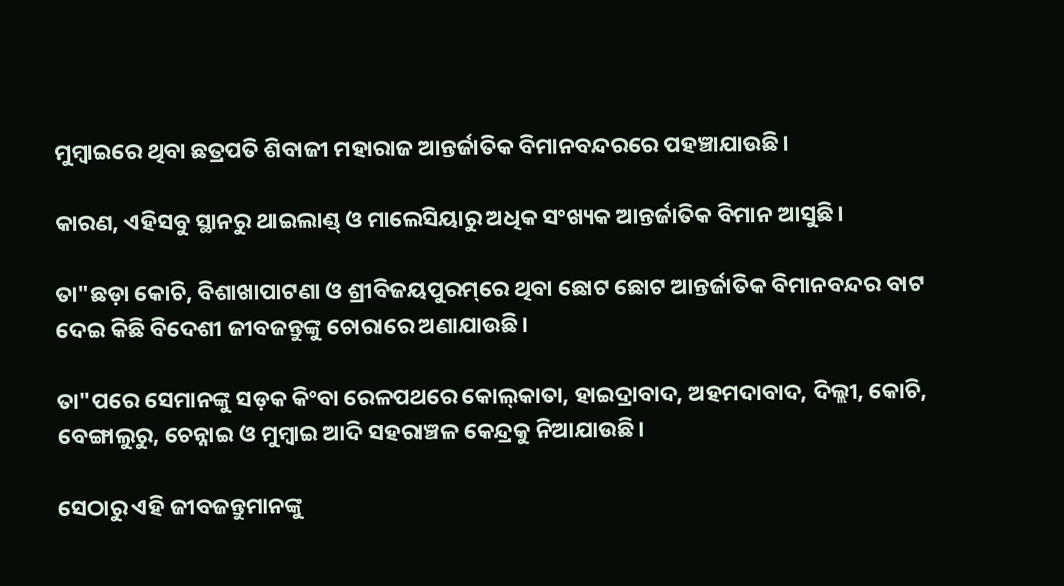ମୁମ୍ବାଇରେ ଥିବା ଛତ୍ରପତି ଶିବାଜୀ ମହାରାଜ ଆନ୍ତର୍ଜାତିକ ବିମାନବନ୍ଦରରେ ପହଞ୍ଚାଯାଉଛି।

କାରଣ, ଏହିସବୁ ସ୍ଥାନରୁ ଥାଇଲାଣ୍ଡ୍‌ ଓ ମାଲେସିୟାରୁ ଅଧିକ ସଂଖ୍ୟକ ଆନ୍ତର୍ଜାତିକ ବିମାନ ଆସୁଛି।

ତା"ଛଡ଼ା କୋଚି, ବିଶାଖାପାଟଣା ଓ ଶ୍ରୀବିଜୟପୁରମ୍‌ରେ ଥିବା ଛୋଟ ଛୋଟ ଆନ୍ତର୍ଜାତିକ ବିମାନବନ୍ଦର ବାଟ ଦେଇ କିଛି ବିଦେଶୀ ଜୀବଜନ୍ତୁଙ୍କୁ ଚୋରାରେ ଅଣାଯାଉଛି।

ତା"ପରେ ସେମାନଙ୍କୁ ସଡ଼କ କିଂବା ରେଳପଥରେ କୋଲ୍‌କାତା, ହାଇଦ୍ରାବାଦ, ଅହମଦାବାଦ, ଦିଲ୍ଲୀ, କୋଚି, ବେଙ୍ଗାଲୁରୁ, ଚେନ୍ନାଇ ଓ ମୁମ୍ବାଇ ଆଦି ସହରାଞ୍ଚଳ କେନ୍ଦ୍ରକୁ ନିଆଯାଉଛି।

ସେଠାରୁ ଏହି ଜୀବଜନ୍ତୁମାନଙ୍କୁ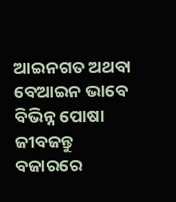ଆଇନଗତ ଅଥବା ବେଆଇନ ଭାବେ ବିଭିନ୍ନ ପୋଷା ଜୀବଜନ୍ତୁ ବଜାରରେ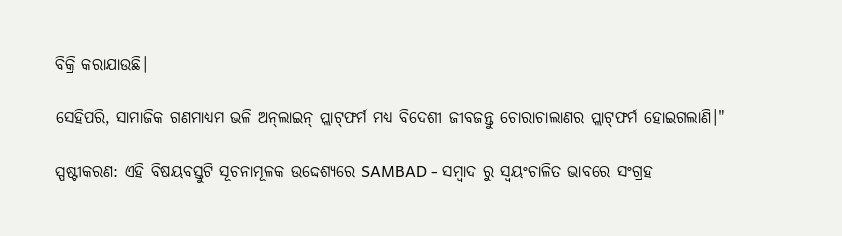ବିକ୍ରି କରାଯାଉଛି।

ସେହିପରି, ସାମାଜିକ ଗଣମାଧ୍ୟମ ଭଳି ଅନ୍‌ଲାଇନ୍‌ ପ୍ଲାଟ୍‌ଫର୍ମ ମଧ୍ୟ ବିଦେଶୀ ଜୀବଜନ୍ତୁ ଚୋରାଚାଲାଣର ପ୍ଲାଟ୍‌ଫର୍ମ ହୋଇଗଲାଣି।"

ସ୍ପଷ୍ଟୀକରଣ: ଏହି ବିଷୟବସ୍ତୁଟି ସୂଚନାମୂଳକ ଉଦ୍ଦେଶ୍ୟରେ SAMBAD - ସମ୍ବାଦ ରୁ ସ୍ୱୟଂଚାଳିତ ଭାବରେ ସଂଗ୍ରହ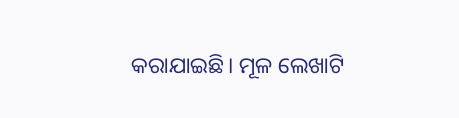କରାଯାଇଛି। ମୂଳ ଲେଖାଟି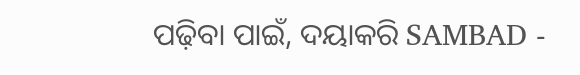ପଢ଼ିବା ପାଇଁ, ଦୟାକରି SAMBAD -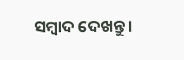ସମ୍ବାଦ ଦେଖନ୍ତୁ।